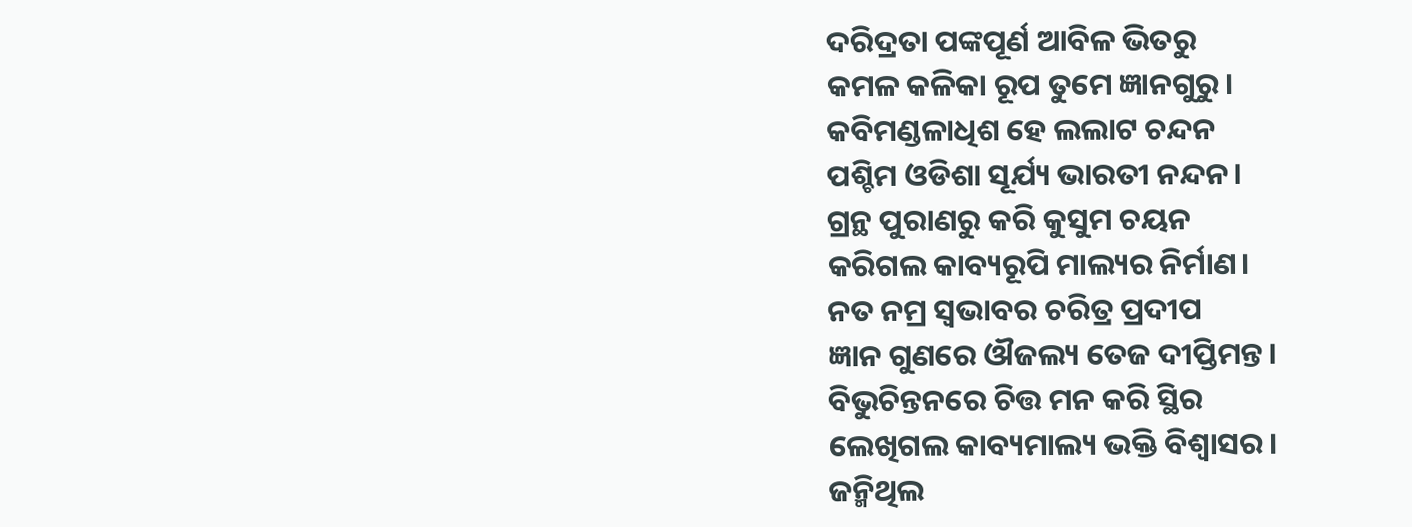ଦରିଦ୍ରତା ପଙ୍କପୂର୍ଣ ଆବିଳ ଭିତରୁ
କମଳ କଳିକା ରୂପ ତୁମେ ଜ୍ଞାନଗୁରୁ।
କବିମଣ୍ଡଳାଧିଶ ହେ ଲଲାଟ ଚନ୍ଦନ
ପଶ୍ଚିମ ଓଡିଶା ସୂର୍ଯ୍ୟ ଭାରତୀ ନନ୍ଦନ।
ଗ୍ରନ୍ଥ ପୁରାଣରୁ କରି କୁସୁମ ଚୟନ
କରିଗଲ କାବ୍ୟରୂପି ମାଲ୍ୟର ନିର୍ମାଣ।
ନତ ନମ୍ର ସ୍ବଭାବର ଚରିତ୍ର ପ୍ରଦୀପ
ଜ୍ଞାନ ଗୁଣରେ ଔଜଲ୍ୟ ତେଜ ଦୀପ୍ତିମନ୍ତ।
ବିଭୁଚିନ୍ତନରେ ଚିତ୍ତ ମନ କରି ସ୍ଥିର
ଲେଖିଗଲ କାବ୍ୟମାଲ୍ୟ ଭକ୍ତି ବିଶ୍ବାସର।
ଜନ୍ମିଥିଲ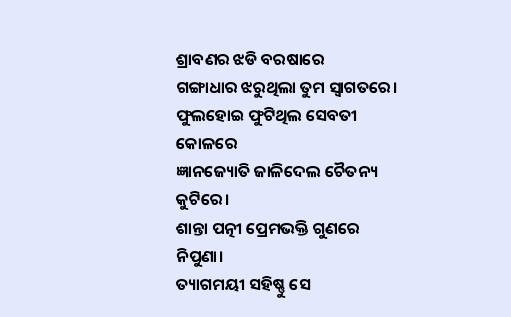ଶ୍ରାବଣର ଝଡି ବରଷାରେ
ଗଙ୍ଗାଧାର ଝରୁଥିଲା ତୁମ ସ୍ବାଗତରେ।
ଫୁଲହୋଇ ଫୁଟିଥିଲ ସେବତୀ କୋଳରେ
ଜ୍ଞାନଜ୍ୟୋତି ଜାଳିଦେଲ ଚୈତନ୍ୟ କୁଟିରେ।
ଶାନ୍ତା ପତ୍ନୀ ପ୍ରେମଭକ୍ତି ଗୁଣରେ ନିପୁଣା।
ତ୍ୟାଗମୟୀ ସହିଷ୍ଣୁ ସେ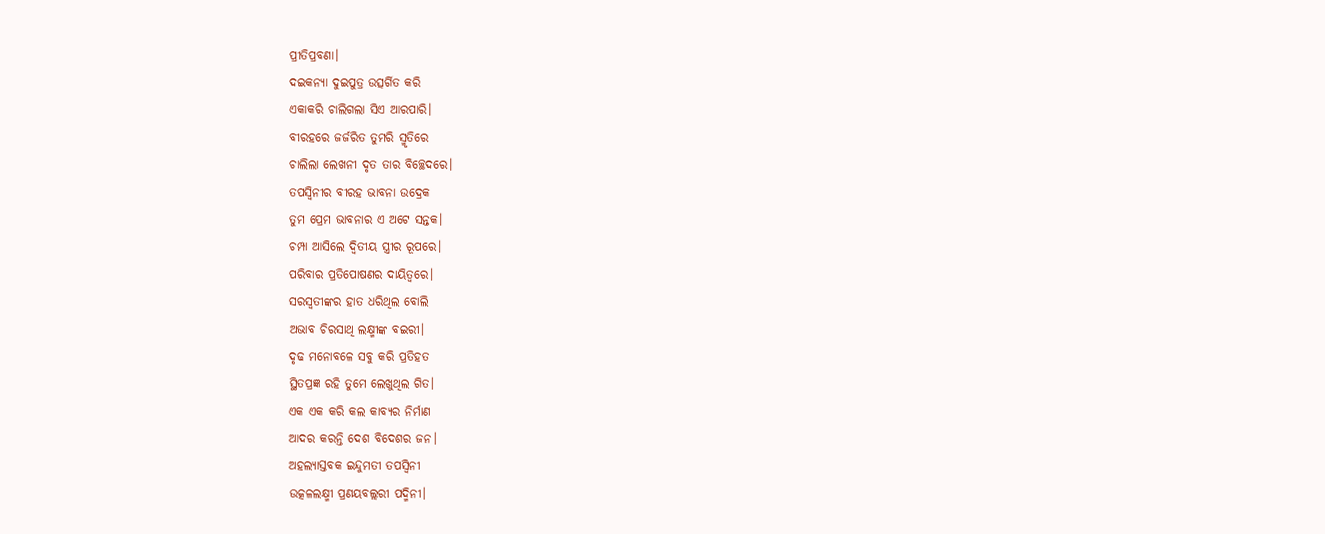ପ୍ରୀତିପ୍ରବଣା।
ଦଇକନ୍ୟା ଦୁଇପୁତ୍ର ଉତ୍ସର୍ଗିତ କରି
ଏକାକରି ଚାଲିଗଲା ସିଏ ଆରପାରି।
ବୀରହରେ ଜର୍ଜରିତ ତୁମରି ସ୍ମୃତିରେ
ଚାଲିଲା ଲେଖନୀ ଦୃତ ତାର ବିଚ୍ଛେଦରେ।
ତପସ୍ବିନୀର ବୀରହ ଭାବନା ଉଦ୍ରେକ
ତୁମ ପ୍ରେମ ଭାବନାର ଏ ଅଟେ ସନ୍ତକ।
ଚମ୍ପା ଆସିଲେ ଦ୍ବିତୀୟ ସ୍ତ୍ରୀର ରୂପରେ।
ପରିବାର ପ୍ରତିପୋଷଣର ଦାୟିତ୍ବରେ।
ସରସ୍ବତୀଙ୍କର ହାତ ଧରିଥିଲ ବୋଲି
ଅଭାବ ଚିରସାଥି ଲକ୍ଷ୍ମୀଙ୍କ ବଇରୀ।
ଦୃଢ ମନୋବଳେ ସବୁ କରି ପ୍ରତିହତ
ସ୍ଥିତପ୍ରଜ୍ଞ ରହି ତୁମେ ଲେଖୁଥିଲ ଗିତ।
ଏକ ଏକ କରି କଲ କାବ୍ୟର ନିର୍ମାଣ
ଆଦର କରନ୍ତି ଦେଶ ବିଦେଶର ଜନ।
ଅହଲ୍ୟାସ୍ତବକ ଇନ୍ଦୁମତୀ ତପସ୍ବିନୀ
ଉତ୍କଳଲକ୍ଷ୍ମୀ ପ୍ରଣୟବଲ୍ଲରୀ ପଦ୍ମିନୀ।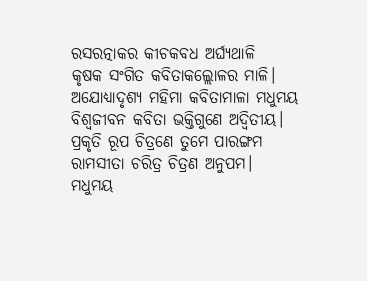ରସରତ୍ନାକର କୀଚକବଧ ଅର୍ଘ୍ୟଥାଳି
କୃଷକ ସଂଗିତ କବିତାକଲ୍ଲୋଳର ମାଳି।
ଅଯୋଧ୍ୟାଦୃଶ୍ୟ ମହିମା କବିତାମାଳା ମଧୁମୟ
ବିଶ୍ବଜୀବନ କବିତା ଭକ୍ତିଗୁଣେ ଅଦ୍ବିତୀୟ।
ପ୍ରକୃତି ରୂପ ଚିତ୍ରଣେ ତୁମେ ପାରଙ୍ଗମ
ରାମସୀତା ଚରିତ୍ର ଚିତ୍ରଣ ଅନୁପମ।
ମଧୁମୟ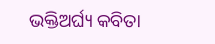ଭକ୍ତିଅର୍ଘ୍ୟ କବିତା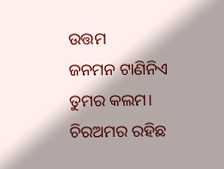ଉତ୍ତମ
ଜନମନ ଟାଣିନିଏ ତୁମର କଲମ।
ଚିରଅମର ରହିଛ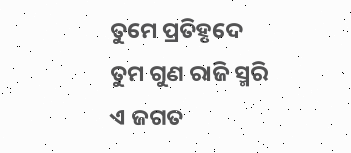ତୁମେ ପ୍ରତିହୃଦେ
ତୁମ ଗୁଣ ରାଜି ସ୍ମରି ଏ ଜଗତ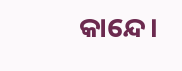କାନ୍ଦେ।